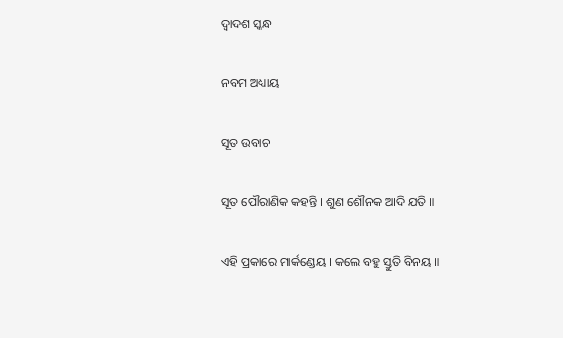ଦ୍ୱାଦଶ ସ୍କନ୍ଧ

ନବମ ଅଧ୍ୟାୟ

ସୂତ ଉବାଚ

ସୂତ ପୌରାଣିକ କହନ୍ତି । ଶୁଣ ଶୌନକ ଆଦି ଯତି ॥

ଏହି ପ୍ରକାରେ ମାର୍କଣ୍ଡେୟ । କଲେ ବହୁ ସ୍ତୁତି ବିନୟ ॥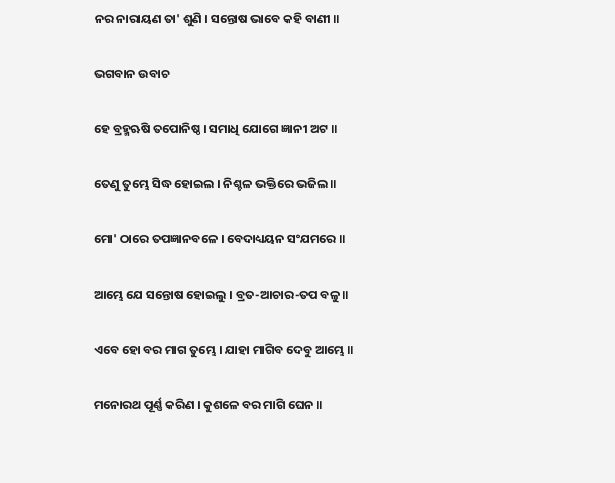ନର ନାରାୟଣ ତା' ଶୁଣି । ସନ୍ତୋଷ ଭାବେ କହି ବାଣୀ ॥

ଭଗବାନ ଉବାଚ

ହେ ବ୍ରହ୍ମଋଷି ତପୋନିଷ୍ଠ । ସମାଧି ଯୋଗେ ଜ୍ଞାନୀ ଅଟ ॥

ତେଣୁ ତୁମ୍ଭେ ସିଦ୍ଧ ହୋଇଲ । ନିଶ୍ଚଳ ଭକ୍ତିରେ ଭଜିଲ ॥

ମୋ' ଠାରେ ତପଜ୍ଞାନବଳେ । ବେଦାଧ୍ୟୟନ ସଂଯମରେ ॥

ଆମ୍ଭେ ଯେ ସନ୍ତୋଷ ହୋଇଲୁ । ବ୍ରତ-ଆଚାର-ତପ ବଳୁ ॥

ଏବେ ହୋ ବର ମାଗ ତୁମ୍ଭେ । ଯାହା ମାଗିବ ଦେବୁ ଆମ୍ଭେ ॥

ମନୋରଥ ପୂର୍ଣ୍ଣ କରିଣ । କୁଶଳେ ବର ମାଗି ଘେନ ॥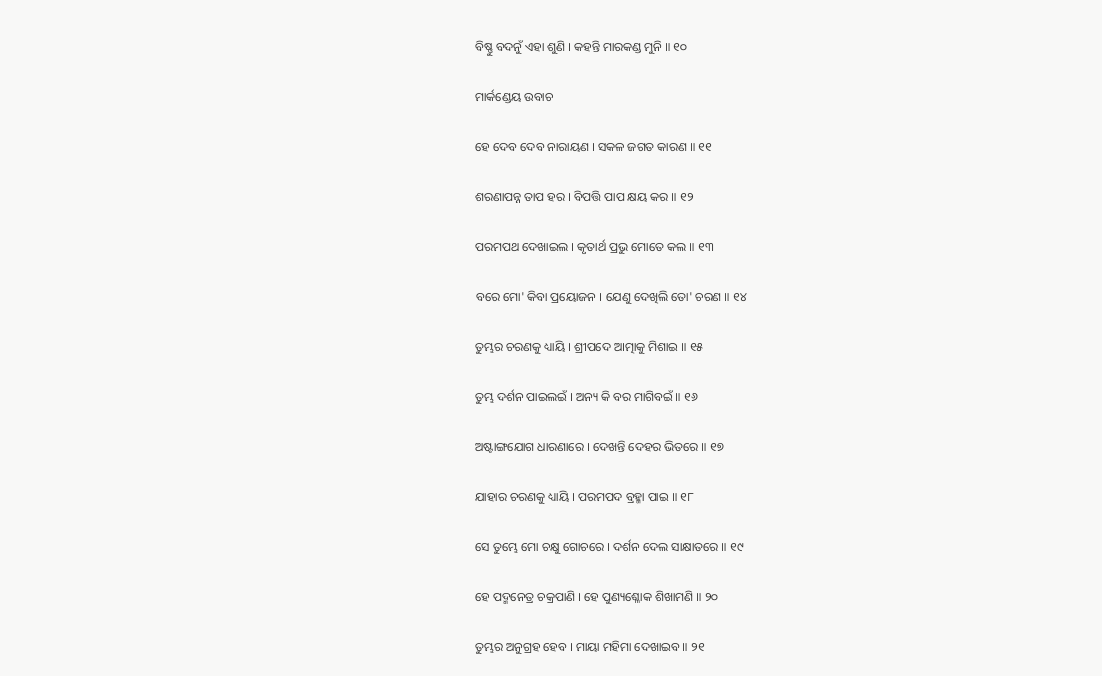ବିଷ୍ଣୁ ବଦନୁଁ ଏହା ଶୁଣି । କହନ୍ତି ମାରକଣ୍ଡ ମୁନି ॥ ୧୦

ମାର୍କଣ୍ଡେୟ ଉବାଚ

ହେ ଦେବ ଦେବ ନାରାୟଣ । ସକଳ ଜଗତ କାରଣ ॥ ୧୧

ଶରଣାପନ୍ନ ତାପ ହର । ବିପତ୍ତି ପାପ କ୍ଷୟ କର ॥ ୧୨

ପରମପଥ ଦେଖାଇଲ । କୃତାର୍ଥ ପ୍ରଭୁ ମୋତେ କଲ ॥ ୧୩

ବରେ ମୋ' କିବା ପ୍ରୟୋଜନ । ଯେଣୁ ଦେଖିଲି ତୋ' ଚରଣ ॥ ୧୪

ତୁମ୍ଭର ଚରଣକୁ ଧ୍ୟାୟି । ଶ୍ରୀପଦେ ଆତ୍ମାକୁ ମିଶାଇ ॥ ୧୫

ତୁମ୍ଭ ଦର୍ଶନ ପାଇଲଇଁ । ଅନ୍ୟ କି ବର ମାଗିବଇଁ ॥ ୧୬

ଅଷ୍ଟାଙ୍ଗଯୋଗ ଧାରଣାରେ । ଦେଖନ୍ତି ଦେହର ଭିତରେ ॥ ୧୭

ଯାହାର ଚରଣକୁ ଧ୍ୟାୟି । ପରମପଦ ବ୍ରହ୍ମା ପାଇ ॥ ୧୮

ସେ ତୁମ୍ଭେ ମୋ ଚକ୍ଷୁ ଗୋଚରେ । ଦର୍ଶନ ଦେଲ ସାକ୍ଷାତରେ ॥ ୧୯

ହେ ପଦ୍ମନେତ୍ର ଚକ୍ରପାଣି । ହେ ପୁଣ୍ୟଶ୍ଳୋକ ଶିଖାମଣି ॥ ୨୦

ତୁମ୍ଭର ଅନୁଗ୍ରହ ହେବ । ମାୟା ମହିମା ଦେଖାଇବ ॥ ୨୧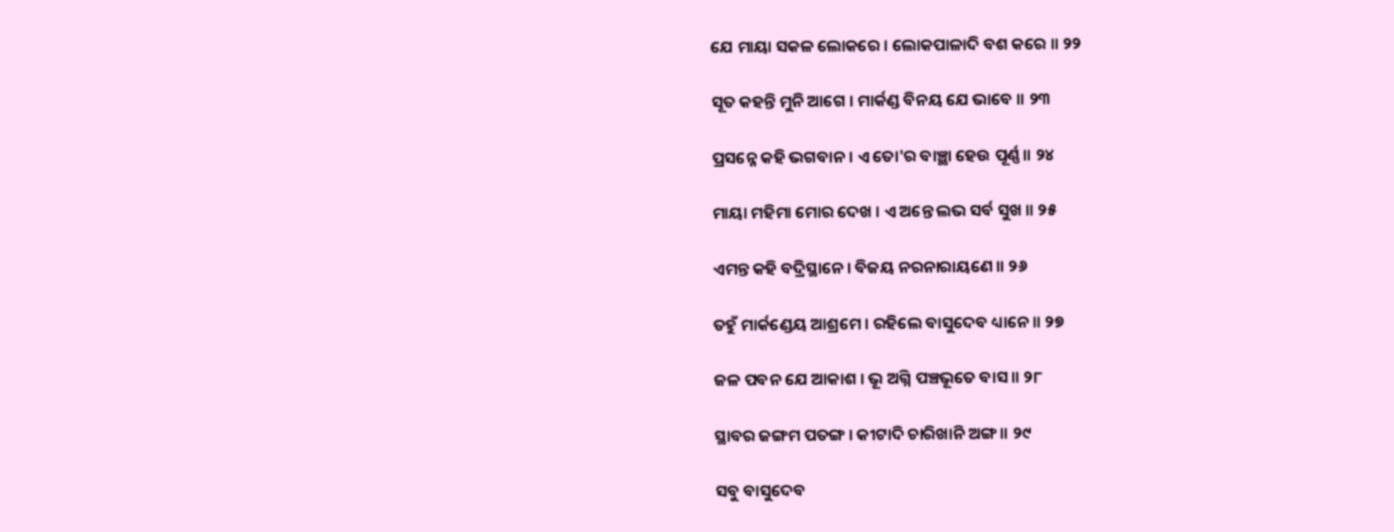ଯେ ମାୟା ସକଳ ଲୋକରେ । ଲୋକପାଳାଦି ବଶ କରେ ॥ ୨୨

ସୂତ କହନ୍ତି ମୁନି ଆଗେ । ମାର୍କଣ୍ଡ ବିନୟ ଯେ ଭାବେ ॥ ୨୩

ପ୍ରସନ୍ନେ କହି ଭଗବାନ । ଏ ତୋ'ର ବାଞ୍ଛା ହେଉ ପୂର୍ଣ୍ଣ ॥ ୨୪

ମାୟା ମହିମା ମୋର ଦେଖ । ଏ ଅନ୍ତେ ଲଭ ସର୍ବ ସୁଖ ॥ ୨୫

ଏମନ୍ତ କହି ବଦ୍ରିସ୍ଥାନେ । ବିଜୟ ନରନାରାୟଣେ ॥ ୨୬

ତହୁଁ ମାର୍କଣ୍ଡେୟ ଆଶ୍ରମେ । ରହିଲେ ବାସୁଦେବ ଧ୍ୟାନେ ॥ ୨୭

ଜଳ ପବନ ଯେ ଆକାଶ । ଭୂ ଅଗ୍ନି ପଞ୍ଚଭୂତେ ବାସ ॥ ୨୮

ସ୍ଥାବର ଜଙ୍ଗମ ପତଙ୍ଗ । କୀଟାଦି ଚାରିଖାନି ଅଙ୍ଗ ॥ ୨୯

ସବୁ ବାସୁଦେବ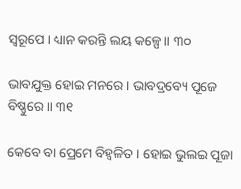ସ୍ୱରୂପେ । ଧ୍ୟାନ କରନ୍ତି ଲୟ କଳ୍ପେ ॥ ୩୦

ଭାବଯୁକ୍ତ ହୋଇ ମନରେ । ଭାବଦ୍ରବ୍ୟେ ପୂଜେ ବିଷ୍ଣୁରେ ॥ ୩୧

କେବେ ବା ପ୍ରେମେ ବିହ୍ୱଳିତ । ହୋଇ ଭୁଲଇ ପୂଜା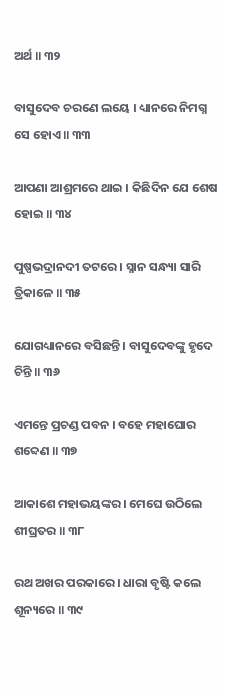ଅର୍ଥ ॥ ୩୨

ବାସୁଦେବ ଚରଣେ ଲୟେ । ଧ୍ୟାନରେ ନିମଗ୍ନ ସେ ହୋଏ ॥ ୩୩

ଆପଣା ଆଶ୍ରମରେ ଥାଇ । କିଛିଦିନ ଯେ ଶେଷ ହୋଇ ॥ ୩୪

ପୁଷ୍ପଭଦ୍ରାନଦୀ ତଟରେ । ସ୍ନାନ ସନ୍ଧ୍ୟା ସାରି ତ୍ରିକାଳେ ॥ ୩୫

ଯୋଗଧ୍ୟାନରେ ବସିଛନ୍ତି । ବାସୁଦେବଙ୍କୁ ହୃଦେ ଚିନ୍ତି ॥ ୩୬

ଏମନ୍ତେ ପ୍ରଚଣ୍ଡ ପବନ । ବହେ ମହାଘୋର ଶବ୍ଦେଣ ॥ ୩୭

ଆକାଶେ ମହାଭୟଙ୍କର । ମେଘେ ଉଠିଲେ ଶୀଘ୍ରତର ॥ ୩୮

ରଥ ଅଖର ପରକାରେ । ଧାରା ବୃଷ୍ଟି କଲେ ଶୂନ୍ୟରେ ॥ ୩୯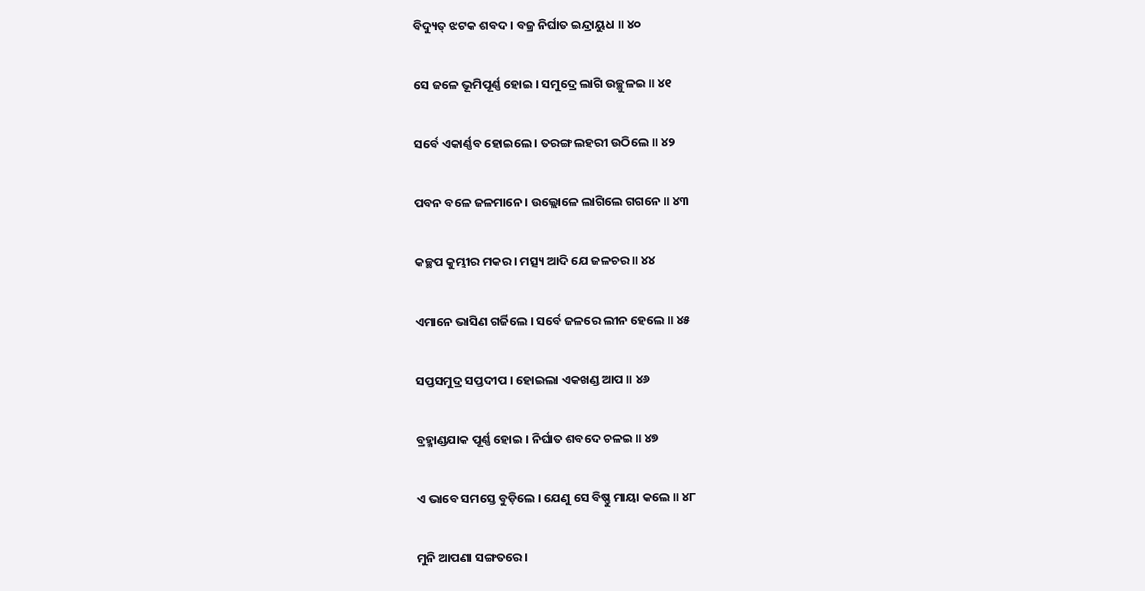ବିଦ୍ୟୁତ୍ ଝଟକ ଶବଦ । ବଜ୍ର ନିର୍ଘାତ ଇନ୍ଦ୍ରାୟୁଧ ॥ ୪୦

ସେ ଜଳେ ଭୂମିପୂର୍ଣ୍ଣ ହୋଇ । ସମୁଦ୍ରେ ଲାଗି ଉଚ୍ଛୁଳଇ ॥ ୪୧

ସର୍ବେ ଏକାର୍ଣ୍ଣବ ହୋଇଲେ । ତରଙ୍ଗ ଲହରୀ ଉଠିଲେ ॥ ୪୨

ପବନ ବଳେ ଜଳମାନେ । ଉଲ୍ଲୋଳେ ଲାଗିଲେ ଗଗନେ ॥ ୪୩

କଚ୍ଛପ କୁମ୍ଭୀର ମକର । ମତ୍ସ୍ୟ ଆଦି ଯେ ଜଳଚର ॥ ୪୪

ଏମାନେ ଭାସିଣ ଗର୍ଜିଲେ । ସର୍ବେ ଜଳରେ ଲୀନ ହେଲେ ॥ ୪୫

ସପ୍ତସମୁଦ୍ର ସପ୍ତଦୀପ । ହୋଇଲା ଏକଖଣ୍ଡ ଆପ ॥ ୪୬

ବ୍ରହ୍ମାଣ୍ଡଯାକ ପୂର୍ଣ୍ଣ ହୋଇ । ନିର୍ଘାତ ଶବଦେ ଚଳଇ ॥ ୪୭

ଏ ଭାବେ ସମସ୍ତେ ବୁଡ଼ିଲେ । ଯେଣୁ ସେ ବିଷ୍ଣୁ ମାୟା କଲେ ॥ ୪୮

ମୁନି ଆପଣା ସଙ୍ଗତରେ ।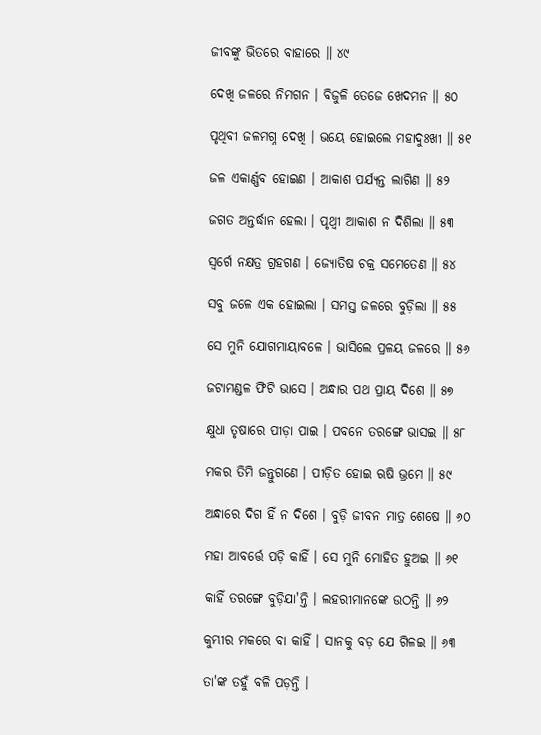ଜୀବଙ୍କୁ ଭିତରେ ବାହାରେ ॥ ୪୯

ଦେଖି ଜଳରେ ନିମଗନ । ବିଜୁଳି ତେଜେ ଖେଦମନ ॥ ୫୦

ପୃଥିବୀ ଜଳମଗ୍ନ ଦେଖି । ଭୟେ ହୋଇଲେ ମହାଦୁଃଖୀ ॥ ୫୧

ଜଳ ଏକାର୍ଣ୍ଣବ ହୋଇଣ । ଆକାଶ ପର୍ଯ୍ୟନ୍ତ ଲାଗିଣ ॥ ୫୨

ଜଗତ ଅନ୍ତର୍ଦ୍ଧାନ ହେଲା । ପୃଥ୍ୱୀ ଆକାଶ ନ ଦିଶିଲା ॥ ୫୩

ସ୍ୱର୍ଗେ ନକ୍ଷତ୍ର ଗ୍ରହଗଣ । ଜ୍ୟୋତିଷ ଚକ୍ର ସମେତେଣ ॥ ୫୪

ସବୁ ଜଳେ ଏକ ହୋଇଲା । ସମସ୍ତ ଜଳରେ ବୁଡ଼ିଲା ॥ ୫୫

ସେ ମୁନି ଯୋଗମାୟାବଳେ । ଭାସିଲେ ପ୍ରଳୟ ଜଳରେ ॥ ୫୬

ଜଟାମଣ୍ଡଳ ଫିଟି ଭାସେ । ଅନ୍ଧାର ପଥ ପ୍ରାୟ ଦିଶେ ॥ ୫୭

କ୍ଷୁଧା ତୃଷାରେ ପୀଡ଼ା ପାଇ । ପବନେ ତରଙ୍ଗେ ଭାସଇ ॥ ୫୮

ମକର ତିମି ଜନ୍ତୁଗଣେ । ପୀଡ଼ିତ ହୋଇ ଋଷି ଭ୍ରମେ ॥ ୫୯

ଅନ୍ଧାରେ ଦିଗ ହିଁ ନ ଦିଶେ । ବୁଡ଼ି ଜୀବନ ମାତ୍ର ଶେଷେ ॥ ୬୦

ମହା ଆବର୍ତ୍ତେ ପଡ଼ି କାହିଁ । ସେ ମୁନି ମୋହିତ ହୁଅଇ ॥ ୬୧

କାହିଁ ତରଙ୍ଗେ ବୁଡ଼ିଯା'ନ୍ତି । ଲହରୀମାନଙ୍କେ ଉଠନ୍ତି ॥ ୬୨

କୁମ୍ଭୀର ମକରେ ବା କାହିଁ । ସାନକୁ ବଡ଼ ଯେ ଗିଳଇ ॥ ୬୩

ତା'ଙ୍କ ତହୁଁ ବଳି ପଡ଼ନ୍ତି ।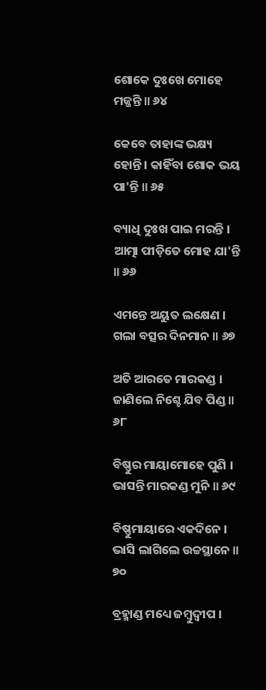ଶୋକେ ଦୁଃଖେ ମୋହେ ମଜ୍ଜନ୍ତି ॥ ୬୪

କେବେ ତାହାଙ୍କ ଭକ୍ଷ୍ୟ ହୋନ୍ତି । କାହିଁବା ଶୋକ ଭୟ ପା'ନ୍ତି ॥ ୬୫

ବ୍ୟାଧି ଦୁଃଖ ପାଇ ମରନ୍ତି । ଆତ୍ମା ପୀଡ଼ିତେ ମୋହ ଯା'ନ୍ତି ॥ ୬୬

ଏମନ୍ତେ ଅୟୁତ ଲକ୍ଷେଣ । ଗଲା ବତ୍ସର ଦିନମାନ ॥ ୬୭

ଅତି ଆରତେ ମାରକଣ୍ଡ । ଜାଣିଲେ ନିଶ୍ଚେ ଯିବ ପିଣ୍ଡ ॥ ୬୮

ବିଷ୍ଣୁର ମାୟାମୋହେ ପୁଣି । ଭାସନ୍ତି ମାରକଣ୍ଡ ମୁନି ॥ ୬୯

ବିଷ୍ଣୁମାୟାରେ ଏକଦିନେ । ଭାସି ଲାଗିଲେ ଉଚ୍ଚସ୍ଥାନେ ॥ ୭୦

ବ୍ରହ୍ମାଣ୍ଡ ମଧ୍ୟେ ଜମ୍ବୁଦ୍ୱୀପ ।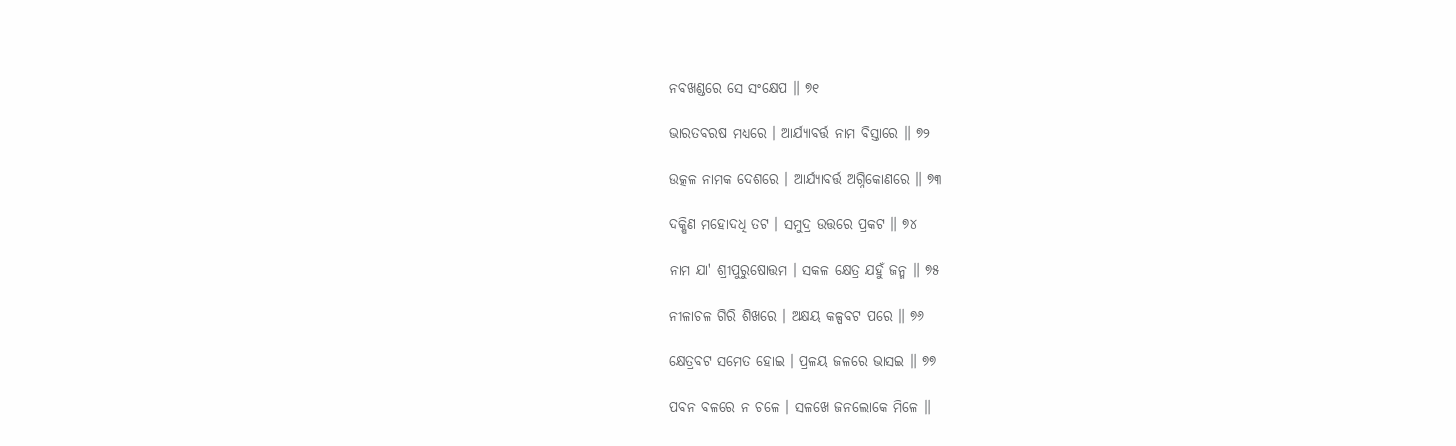ନବଖଣ୍ଡରେ ସେ ସଂକ୍ଷେପ ॥ ୭୧

ଭାରତବରଷ ମଧ୍ୟରେ । ଆର୍ଯ୍ୟାବର୍ତ୍ତ ନାମ ବିସ୍ତାରେ ॥ ୭୨

ଉତ୍କଳ ନାମକ ଦେଶରେ । ଆର୍ଯ୍ୟାବର୍ତ୍ତ ଅଗ୍ନିକୋଣରେ ॥ ୭୩

ଦକ୍ଷିଣ ମହୋଦଧି ତଟ । ସମୁଦ୍ର ଉତ୍ତରେ ପ୍ରକଟ ॥ ୭୪

ନାମ ଯା' ଶ୍ରୀପୁରୁଷୋତ୍ତମ । ସକଳ କ୍ଷେତ୍ର ଯହୁଁ ଜନ୍ମ ॥ ୭୫

ନୀଳାଚଳ ଗିରି ଶିଖରେ । ଅକ୍ଷୟ କଳ୍ପବଟ ପରେ ॥ ୭୬

କ୍ଷେତ୍ରବଟ ସମେତ ହୋଇ । ପ୍ରଳୟ ଜଳରେ ଭାସଇ ॥ ୭୭

ପବନ ବଳରେ ନ ଚଳେ । ସଳଖେ ଜନଲୋକେ ମିଳେ ॥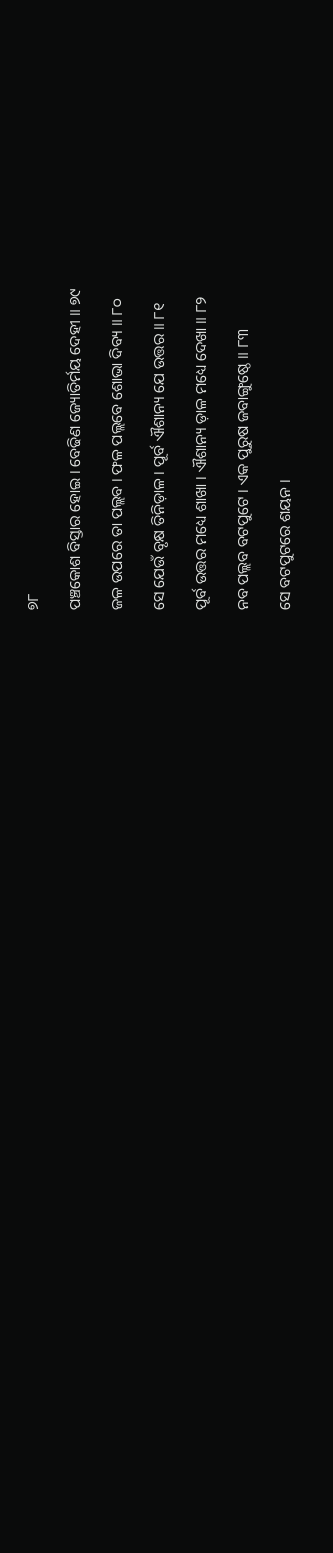୭୮

ପଞ୍ଚକୋଶ ବିସ୍ତାର ହୋଇ । ବେଢିଣ ଜ୍ୟୋତିର୍ମୟ ଦେହୀ ॥ ୭୯

ଜଳ ଉପରେ ତା ପଲ୍ଲବ । ଫଳ ପଲ୍ଲବେ ଶୋଭା ଦିବ୍ୟ ॥ ୮୦

ସେ ଯେଉଁ ବୃକ୍ଷ ତିନିଡ଼ାଳ । ପୂର୍ବ ଐଶାନ୍ୟ ଯେ ଉତ୍ତର ॥ ୮୧

ପୂର୍ବ ଉତ୍ତର ମଧ୍ୟେ ଶାଖା । ଐଶାନ୍ୟ ଡ଼ାଳ ମଧ୍ୟେ ଦେଖା ॥ ୮୨

ନବ ପଲ୍ଲବ ବଟପୁଟେ । ଏକ ପୁରୁଷ ଜବାଙ୍ଗୁଷ୍ଠେ ॥ ୮୩

ସେ ବଟପୁଟରେ ଶୟନ ।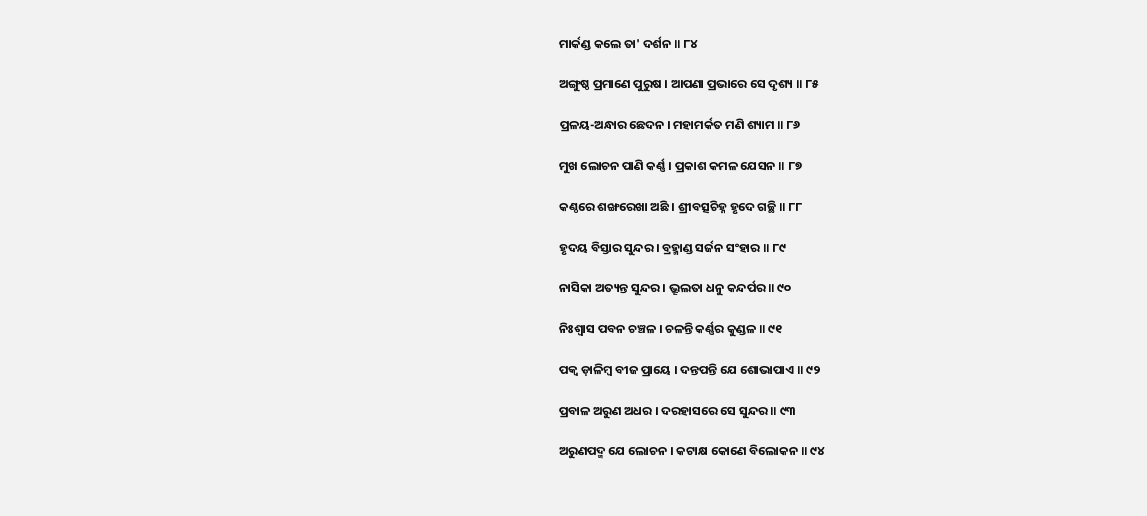ମାର୍କଣ୍ଡ କଲେ ତା' ଦର୍ଶନ ॥ ୮୪

ଅଙ୍ଗୁଷ୍ଠ ପ୍ରମାଣେ ପୁରୁଷ । ଆପଣା ପ୍ରଭାରେ ସେ ଦୃଶ୍ୟ ॥ ୮୫

ପ୍ରଳୟ-ଅନ୍ଧାର ଛେଦନ । ମହାମର୍କତ ମଣି ଶ୍ୟାମ ॥ ୮୬

ମୁଖ ଲୋଚନ ପାଣି କର୍ଣ୍ଣ । ପ୍ରକାଶ କମଳ ଯେସନ ॥ ୮୭

କଣ୍ଠରେ ଶଙ୍ଖରେଖା ଅଛି । ଶ୍ରୀବତ୍ସଚିହ୍ନ ହୃଦେ ଗଚ୍ଛି ॥ ୮୮

ହୃଦୟ ବିସ୍ତାର ସୁନ୍ଦର । ବ୍ରହ୍ମାଣ୍ଡ ସର୍ଜନ ସଂହାର ॥ ୮୯

ନାସିକା ଅତ୍ୟନ୍ତ ସୁନ୍ଦର । ଭ୍ରୂଲତା ଧନୁ କନ୍ଦର୍ପର ॥ ୯୦

ନିଃଶ୍ୱାସ ପବନ ଚଞ୍ଚଳ । ଚଳନ୍ତି କର୍ଣ୍ଣର କୁଣ୍ଡଳ ॥ ୯୧

ପକ୍ୱ ଡ଼ାଳିମ୍ବ ବୀଜ ପ୍ରାୟେ । ଦନ୍ତପନ୍ତି ଯେ ଶୋଭାପାଏ ॥ ୯୨

ପ୍ରବାଳ ଅରୁଣ ଅଧର । ଦରହାସରେ ସେ ସୁନ୍ଦର ॥ ୯୩

ଅରୁଣପଦ୍ମ ଯେ ଲୋଚନ । କଟାକ୍ଷ କୋଣେ ବିଲୋକନ ॥ ୯୪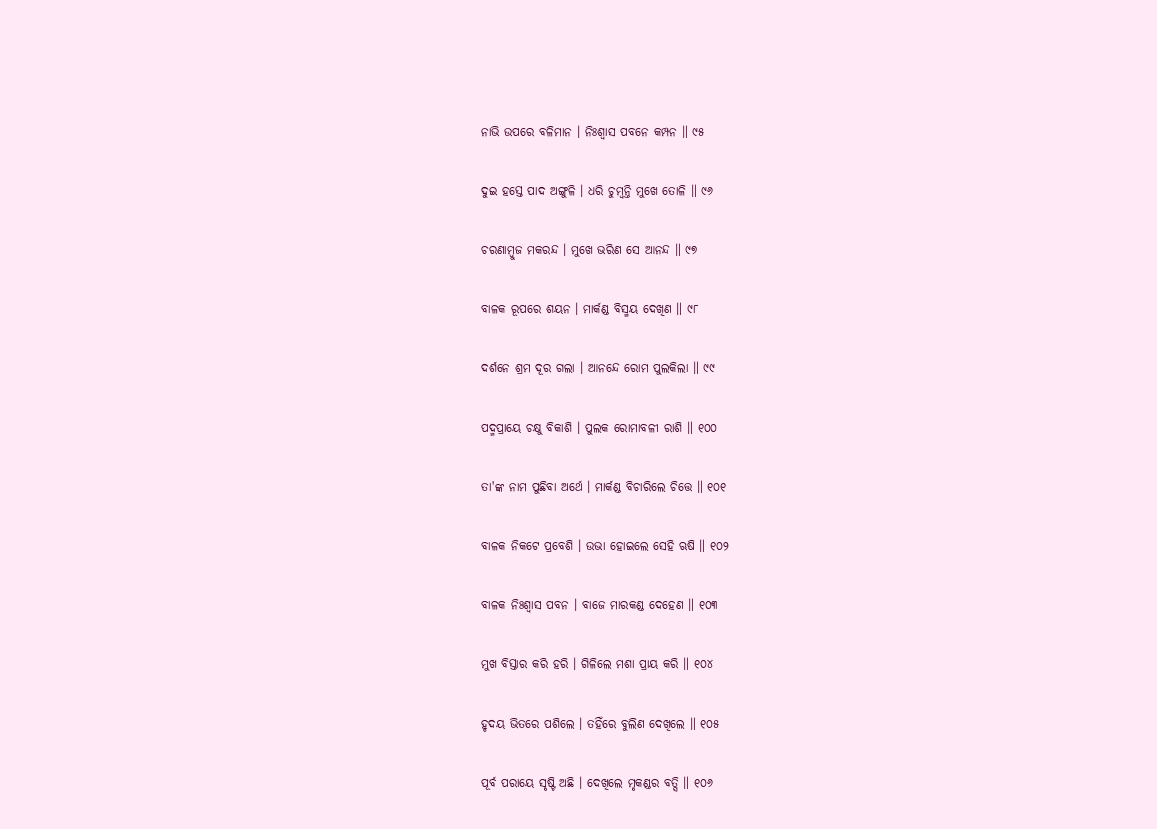ନାଭି ଉପରେ ବଳିମାନ । ନିଃଶ୍ୱାସ ପବନେ କମ୍ପନ ॥ ୯୫

ଦୁଇ ହସ୍ତେ ପାଦ ଅଙ୍ଗୁଳି । ଧରି ଚୁମ୍ବନ୍ତି ମୁଖେ ତୋଳି ॥ ୯୬

ଚରଣାମ୍ବୁଜ ମକରନ୍ଦ । ମୁଖେ ଭରିଣ ସେ ଆନନ୍ଦ ॥ ୯୭

ବାଳକ ରୂପରେ ଶୟନ । ମାର୍କଣ୍ଡ ବିସ୍ମୟ ଦେଖିଣ ॥ ୯୮

ଦର୍ଶନେ ଶ୍ରମ ଦୂର ଗଲା । ଆନନ୍ଦେ ରୋମ ପୁଲକିଲା ॥ ୯୯

ପଦ୍ମପ୍ରାୟେ ଚକ୍ଷୁ ବିକାଶି । ପୁଲକ ରୋମାବଳୀ ରାଶି ॥ ୧୦୦

ତା'ଙ୍କ ନାମ ପୁଛିବା ଅର୍ଥେ । ମାର୍କଣ୍ଡ ବିଚାରିଲେ ଚିତ୍ତେ ॥ ୧୦୧

ବାଳକ ନିକଟେ ପ୍ରବେଶି । ଉଭା ହୋଇଲେ ସେହି ଋଷି ॥ ୧୦୨

ବାଳକ ନିଃଶ୍ୱାସ ପବନ । ବାଜେ ମାରକଣ୍ଡ ଦେହେଣ ॥ ୧୦୩

ମୁଖ ବିସ୍ତାର କରି ହରି । ଗିଳିଲେ ମଶା ପ୍ରାୟ କରି ॥ ୧୦୪

ହୃଦୟ ଭିତରେ ପଶିଲେ । ତହିଁରେ ବୁଲିଣ ଦେଖିଲେ ॥ ୧୦୫

ପୂର୍ବ ପରାୟେ ସୃଷ୍ଟି ଅଛି । ଦେଖିଲେ ମୃକଣ୍ଡର ବତ୍ସି ॥ ୧୦୬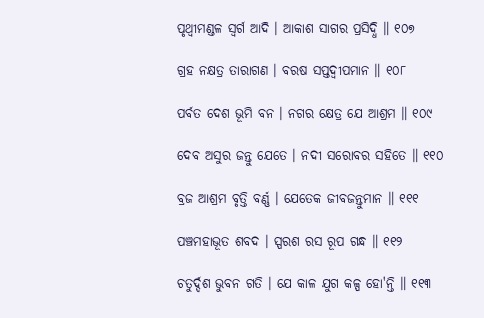ପୃଥ୍ୱୀମଣ୍ଡଳ ସ୍ୱର୍ଗ ଆଦି । ଆକାଶ ସାଗର ପ୍ରସିଦ୍ଧି ॥ ୧୦୭

ଗ୍ରହ ନକ୍ଷତ୍ର ତାରାଗଣ । ବରଷ ସପ୍ତଦ୍ୱୀପମାନ ॥ ୧୦୮

ପର୍ବତ ଦେଶ ଭୂମି ବନ । ନଗର କ୍ଷେତ୍ର ଯେ ଆଶ୍ରମ ॥ ୧୦୯

ଦେବ ଅସୁର ଜନ୍ତୁ ଯେତେ । ନଦୀ ସରୋବର ସହିତେ ॥ ୧୧୦

ବ୍ରଜ ଆଶ୍ରମ ବୃତ୍ତି ବର୍ଣ୍ଣ । ଯେତେକ ଜୀବଜନ୍ତୁମାନ ॥ ୧୧୧

ପଞ୍ଚମହାଭୂତ ଶବଦ । ସ୍ପରଶ ରସ ରୂପ ଗନ୍ଧ ॥ ୧୧୨

ଚତୁର୍ଦ୍ଦଶ ଭୁବନ ଗତି । ଯେ କାଳ ଯୁଗ କଳ୍ପ ହୋ'ନ୍ତି ॥ ୧୧୩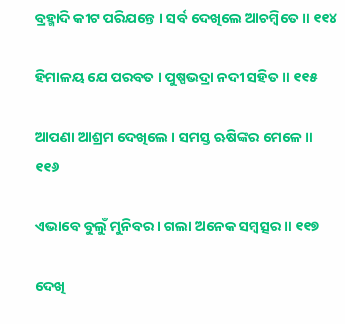ବ୍ରହ୍ମାଦି କୀଟ ପରିଯନ୍ତେ । ସର୍ବ ଦେଖିଲେ ଆଚମ୍ବିତେ ॥ ୧୧୪

ହିମାଳୟ ଯେ ପରବତ । ପୁଷ୍ପଭଦ୍ରା ନଦୀ ସହିତ ॥ ୧୧୫

ଆପଣା ଆଶ୍ରମ ଦେଖିଲେ । ସମସ୍ତ ଋଷିଙ୍କର ମେଳେ ॥ ୧୧୬

ଏଭାବେ ବୁଲୁଁ ମୁନିବର । ଗଲା ଅନେକ ସମ୍ବତ୍ସର ॥ ୧୧୭

ଦେଖି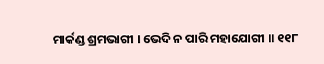ମାର୍କଣ୍ଡ ଶ୍ରମଭାଗୀ । ଭେଦି ନ ପାରି ମହାଯୋଗୀ ॥ ୧୧୮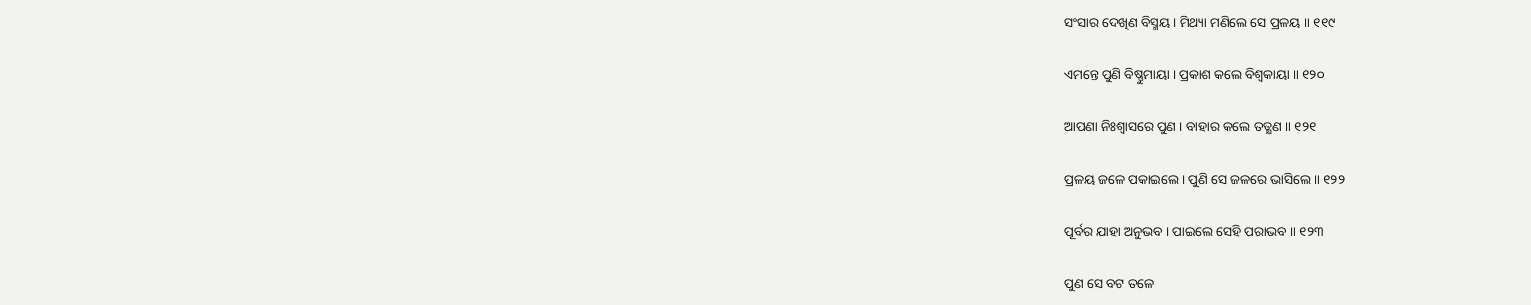ସଂସାର ଦେଖିଣ ବିସ୍ମୟ । ମିଥ୍ୟା ମଣିଲେ ସେ ପ୍ରଳୟ ॥ ୧୧୯

ଏମନ୍ତେ ପୁଣି ବିଷ୍ଣୁମାୟା । ପ୍ରକାଶ କଲେ ବିଶ୍ୱକାୟା ॥ ୧୨୦

ଆପଣା ନିଃଶ୍ୱାସରେ ପୁଣ । ବାହାର କଲେ ତତ୍କ୍ଷଣ ॥ ୧୨୧

ପ୍ରଳୟ ଜଳେ ପକାଇଲେ । ପୁଣି ସେ ଜଳରେ ଭାସିଲେ ॥ ୧୨୨

ପୂର୍ବର ଯାହା ଅନୁଭବ । ପାଇଲେ ସେହି ପରାଭବ ॥ ୧୨୩

ପୁଣ ସେ ବଟ ତଳେ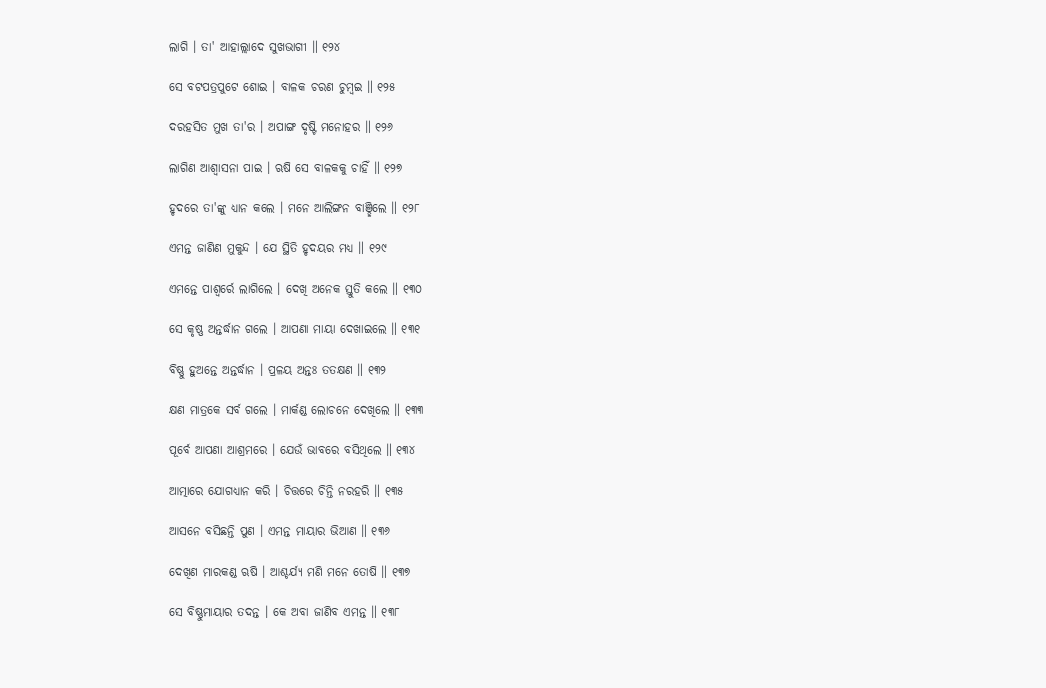ଲାଗି । ତା' ଆହାଲ୍ଲାଦେ ସୁଖଭାଗୀ ॥ ୧୨୪

ସେ ବଟପତ୍ରପୁଟେ ଶୋଇ । ବାଳକ ଚରଣ ଚୁମ୍ବଇ ॥ ୧୨୫

ଦରହସିତ ମୁଖ ତା'ର । ଅପାଙ୍ଗ ଦୃଷ୍ଟି ମନୋହର ॥ ୧୨୬

ଲାଗିଣ ଆଶ୍ୱାସନା ପାଇ । ଋଷି ସେ ବାଳକକୁ ଚାହିଁ ॥ ୧୨୭

ହୃଦରେ ତା'ଙ୍କୁ ଧ୍ୟାନ କଲେ । ମନେ ଆଲିଙ୍ଗନ ବାଞ୍ଛିଲେ ॥ ୧୨୮

ଏମନ୍ତ ଜାଣିଣ ମୁକୁନ୍ଦ । ଯେ ସ୍ଥିତି ହୃଦୟର ମଧ୍ୟ ॥ ୧୨୯

ଏମନ୍ତେ ପାଶ୍ୱର୍ରେ ଲାଗିଲେ । ଦେଖି ଅନେକ ସ୍ତୁତି କଲେ ॥ ୧୩୦

ସେ କୃଷ୍ଣ ଅନ୍ତର୍ଦ୍ଧାନ ଗଲେ । ଆପଣା ମାୟା ଦେଖାଇଲେ ॥ ୧୩୧

ବିଷ୍ଣୁ ହୁଅନ୍ତେ ଅନ୍ତର୍ଦ୍ଧାନ । ପ୍ରଳୟ ଅନ୍ତଃ ତତକ୍ଷଣ ॥ ୧୩୨

କ୍ଷଣ ମାତ୍ରକେ ସର୍ବ ଗଲେ । ମାର୍କଣ୍ଡ ଲୋଚନେ ଦେଖିଲେ ॥ ୧୩୩

ପୂର୍ବେ ଆପଣା ଆଶ୍ରମରେ । ଯେଉଁ ଭାବରେ ବସିଥିଲେ ॥ ୧୩୪

ଆତ୍ମାରେ ଯୋଗଧ୍ୟାନ କରି । ଚିତ୍ତରେ ଚିନ୍ତି ନରହରି ॥ ୧୩୫

ଆସନେ ବସିଛନ୍ତି ପୁଣ । ଏମନ୍ତ ମାୟାର ଭିଆଣ ॥ ୧୩୬

ଦେଖିଣ ମାରକଣ୍ଡ ଋଷି । ଆଶ୍ଚର୍ଯ୍ୟ ମଣି ମନେ ତୋଷି ॥ ୧୩୭

ସେ ବିଷ୍ଣୁମାୟାର ତଦନ୍ତ । କେ ଅବା ଜାଣିବ ଏମନ୍ତ ॥ ୧୩୮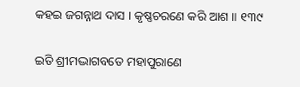କହଇ ଜଗନ୍ନାଥ ଦାସ । କୃଷ୍ଣଚରଣେ କରି ଆଶ ॥ ୧୩୯

ଇତି ଶ୍ରୀମଦ୍ଭାଗବତେ ମହାପୁରାଣେ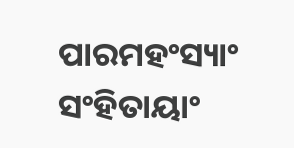ପାରମହଂସ୍ୟାଂ ସଂହିତାୟାଂ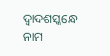ଦ୍ୱାଦଶସ୍କନ୍ଧେ ନାମ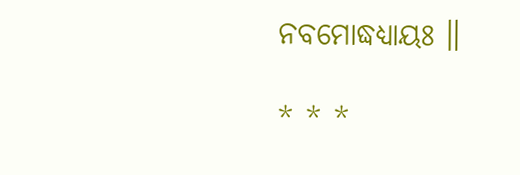ନବମୋଦ୍ଧଧ୍ୟାୟଃ ॥

* * *